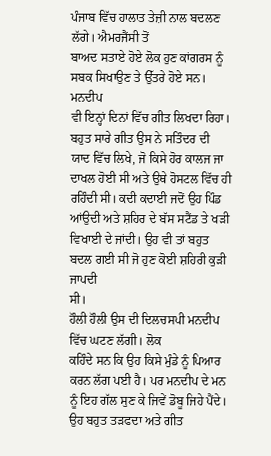ਪੰਜਾਬ ਵਿੱਚ ਹਾਲਾਤ ਤੇਜ਼ੀ ਨਾਲ ਬਦਲਣ ਲੱਗੇ। ਐਮਰਜੈਂਸੀ ਤੋਂ
ਬਾਅਦ ਸਤਾਏ ਹੋਏ ਲੋਕ ਹੁਣ ਕਾਂਗਰਸ ਨੂੰ ਸਬਕ ਸਿਖਾਉਣ ਤੇ ਉੱਤਰੇ ਹੋਏ ਸਨ। ਮਨਦੀਪ
ਵੀ ਇਨ੍ਹਾਂ ਦਿਨਾਂ ਵਿੱਚ ਗੀਤ ਲਿਖਦਾ ਰਿਹਾ। ਬਹੁਤ ਸਾਰੇ ਗੀਤ ਉਸ ਨੇ ਸਤਿੰਦਰ ਦੀ
ਯਾਦ ਵਿੱਚ ਲਿਖੇ, ਜੋ ਕਿਸੇ ਹੋਰ ਕਾਲਜ ਜਾ ਦਾਖਲ ਹੋਈ ਸੀ ਅਤੇ ਉਥੇ ਹੋਸਟਲ ਵਿੱਚ ਹੀ
ਰਹਿੰਦੀ ਸੀ। ਕਦੀ ਕਦਾਈ ਜਦੋਂ ਉਹ ਪਿੰਡ ਆਂਉਦੀ ਅਤੇ ਸ਼ਹਿਰ ਦੇ ਬੱਸ ਸਟੈਂਡ ਤੇ ਖੜੀ
ਵਿਖਾਈ ਦੇ ਜਾਂਦੀ। ਉਹ ਵੀ ਤਾਂ ਬਹੁਤ ਬਦਲ ਗਈ ਸੀ ਜੋ ਹੁਣ ਕੋਈ ਸ਼ਹਿਰੀ ਕੁੜੀ ਜਾਪਦੀ
ਸੀ।
ਹੌਲੀ ਹੌਲੀ ਉਸ ਦੀ ਦਿਲਚਸਪੀ ਮਨਦੀਪ ਵਿੱਚ ਘਟਣ ਲੱਗੀ। ਲੋਕ
ਕਹਿੰਦੇ ਸਨ ਕਿ ਉਹ ਕਿਸੇ ਮੁੰਡੇ ਨੂੰ ਪਿਆਰ ਕਰਨ ਲੱਗ ਪਈ ਹੈ। ਪਰ ਮਨਦੀਪ ਦੇ ਮਨ
ਨੂੰ ਇਹ ਗੱਲ ਸੁਣ ਕੇ ਜਿਵੇਂ ਡੋਬੂ ਜਿਹੇ ਪੈਂਦੇ। ਉਹ ਬਹੁਤ ਤੜਫਦਾ ਅਤੇ ਗੀਤ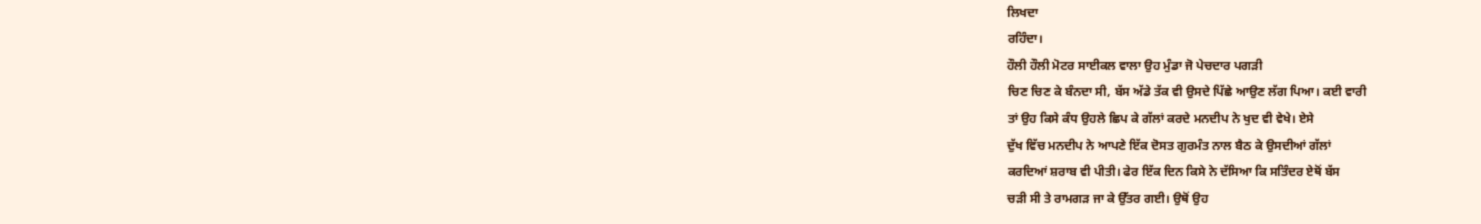ਲਿਖਦਾ
ਰਹਿੰਦਾ।
ਹੌਲੀ ਹੌਲੀ ਮੋਟਰ ਸਾਈਕਲ ਵਾਲਾ ਉਹ ਮੁੰਡਾ ਜੋ ਪੇਚਦਾਰ ਪਗੜੀ
ਚਿਣ ਚਿਣ ਕੇ ਬੰਨਦਾ ਸੀ, ਬੱਸ ਅੱਡੇ ਤੱਕ ਵੀ ਉਸਦੇ ਪਿੱਛੇ ਆਉਣ ਲੱਗ ਪਿਆ। ਕਈ ਵਾਰੀ
ਤਾਂ ਉਹ ਕਿਸੇ ਕੰਧ ਉਹਲੇ ਛਿਪ ਕੇ ਗੱਲਾਂ ਕਰਦੇ ਮਨਦੀਪ ਨੇ ਖੁਦ ਵੀ ਵੇਖੇ। ਏਸੇ
ਦੁੱਖ ਵਿੱਚ ਮਨਦੀਪ ਨੇ ਆਪਣੇ ਇੱਕ ਦੋਸਤ ਗੁਰਮੰਤ ਨਾਲ ਬੈਠ ਕੇ ਉਸਦੀਆਂ ਗੱਲਾਂ
ਕਰਦਿਆਂ ਸ਼ਰਾਬ ਵੀ ਪੀਤੀ। ਫੇਰ ਇੱਕ ਦਿਨ ਕਿਸੇ ਨੇ ਦੱਸਿਆ ਕਿ ਸਤਿੰਦਰ ਏਥੋਂ ਬੱਸ
ਚੜੀ ਸੀ ਤੇ ਰਾਮਗੜ ਜਾ ਕੇ ਉੱਤਰ ਗਈ। ਉਥੋਂ ਉਹ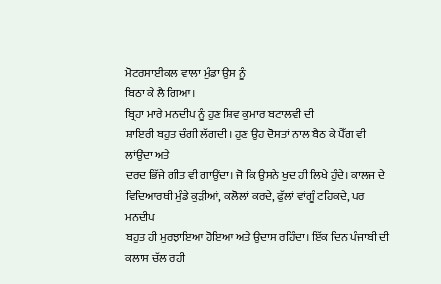ਮੋਟਰਸਾਈਕਲ ਵਾਲਾ ਮੁੰਡਾ ਉਸ ਨੂੰ
ਬਿਠਾ ਕੇ ਲੈ ਗਿਆ।
ਬ੍ਰਿਹਾ ਮਾਰੇ ਮਨਦੀਪ ਨੂੰ ਹੁਣ ਸ਼ਿਵ ਕੁਮਾਰ ਬਟਾਲਵੀ ਦੀ
ਸ਼ਾਇਰੀ ਬਹੁਤ ਚੰਗੀ ਲੱਗਦੀ। ਹੁਣ ਉਹ ਦੋਸਤਾਂ ਨਾਲ ਬੈਠ ਕੇ ਪੈੱਗ ਵੀ ਲਾਂਉਂਦਾ ਅਤੇ
ਦਰਦ ਭਿੱਜੇ ਗੀਤ ਵੀ ਗਾਉਂਦਾ। ਜੋ ਕਿ ਉਸਨੇ ਖੁਦ ਹੀ ਲਿਖੇ ਹੁੰਦੇ। ਕਾਲਜ ਦੇ
ਵਿਦਿਆਰਥੀ ਮੁੰਡੇ ਕੁੜੀਆਂ, ਕਲੋਲਾਂ ਕਰਦੇ, ਫੁੱਲਾਂ ਵਾਂਗੂੰ ਟਹਿਕਦੇ, ਪਰ ਮਨਦੀਪ
ਬਹੁਤ ਹੀ ਮੁਰਝਾਇਆ ਹੋਇਆ ਅਤੇ ਉਦਾਸ ਰਹਿੰਦਾ। ਇੱਕ ਦਿਨ ਪੰਜਾਬੀ ਦੀ ਕਲਾਸ ਚੱਲ ਰਹੀ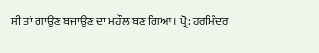ਸੀ ਤਾਂ ਗਾਉਣ ਬਜਾਉਣ ਦਾ ਮਹੌਲ ਬਣ ਗਿਆ। ਪ੍ਰੋ: ਹਰਮਿੰਦਰ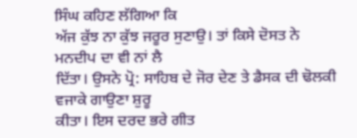ਸਿੰਘ ਕਹਿਣ ਲੱਗਿਆ ਕਿ
ਅੱਜ ਕੁੱਝ ਨਾ ਕੁੱਝ ਜਰੂਰ ਸੁਣਾਉ। ਤਾਂ ਕਿਸੇ ਦੋਸਤ ਨੇ ਮਨਦੀਪ ਦਾ ਵੀ ਨਾਂ ਲੈ
ਦਿੱਤਾ। ਉਸਨੇ ਪ੍ਰੋ: ਸਾਹਿਬ ਦੇ ਜੋਰ ਦੇਣ ਤੇ ਡੈਸਕ ਦੀ ਢੋਲਕੀ ਵਜਾਕੇ ਗਾਉਣਾ ਸ਼ੁਰੂ
ਕੀਤਾ। ਇਸ ਦਰਦ ਭਰੇ ਗੀਤ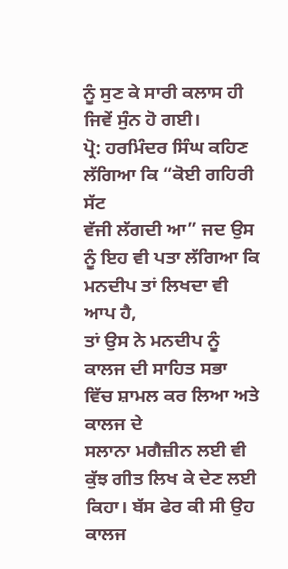ਨੂੰ ਸੁਣ ਕੇ ਸਾਰੀ ਕਲਾਸ ਹੀ ਜਿਵੇਂ ਸੁੰਨ ਹੋ ਗਈ।
ਪ੍ਰੋ: ਹਰਮਿੰਦਰ ਸਿੰਘ ਕਹਿਣ ਲੱਗਿਆ ਕਿ “ਕੋਈ ਗਹਿਰੀ ਸੱਟ
ਵੱਜੀ ਲੱਗਦੀ ਆ” ਜਦ ਉਸ ਨੂੰ ਇਹ ਵੀ ਪਤਾ ਲੱਗਿਆ ਕਿ ਮਨਦੀਪ ਤਾਂ ਲਿਖਦਾ ਵੀ ਆਪ ਹੈ,
ਤਾਂ ਉਸ ਨੇ ਮਨਦੀਪ ਨੂੰ ਕਾਲਜ ਦੀ ਸਾਹਿਤ ਸਭਾ ਵਿੱਚ ਸ਼ਾਮਲ ਕਰ ਲਿਆ ਅਤੇ ਕਾਲਜ ਦੇ
ਸਲਾਨਾ ਮਗੈਜ਼ੀਨ ਲਈ ਵੀ ਕੁੱਝ ਗੀਤ ਲਿਖ ਕੇ ਦੇਣ ਲਈ ਕਿਹਾ। ਬੱਸ ਫੇਰ ਕੀ ਸੀ ਉਹ
ਕਾਲਜ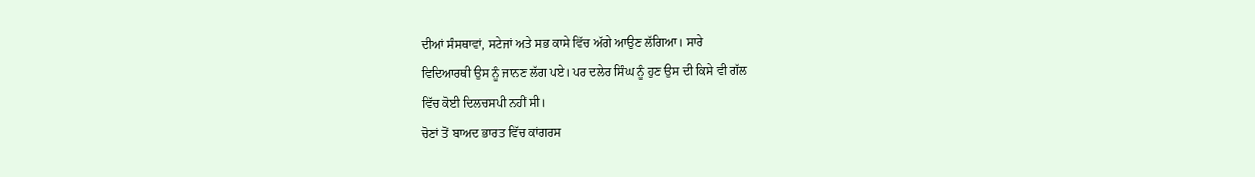ਦੀਆਂ ਸੰਸਥਾਵਾਂ, ਸਟੇਜਾਂ ਅਤੇ ਸਭ ਕਾਸੇ ਵਿੱਚ ਅੱਗੇ ਆਉਣ ਲੱਗਿਆ। ਸਾਰੇ
ਵਿਦਿਆਰਥੀ ਉਸ ਨੂੰ ਜਾਨਣ ਲੱਗ ਪਏ। ਪਰ ਦਲੇਰ ਸਿੰਘ ਨੂੰ ਹੁਣ ਉਸ ਦੀ ਕਿਸੇ ਵੀ ਗੱਲ
ਵਿੱਚ ਕੋਈ ਦਿਲਚਸਪੀ ਨਹੀਂ ਸੀ।
ਚੋਣਾਂ ਤੋਂ ਬਾਅਦ ਭਾਰਤ ਵਿੱਚ ਕਾਂਗਰਸ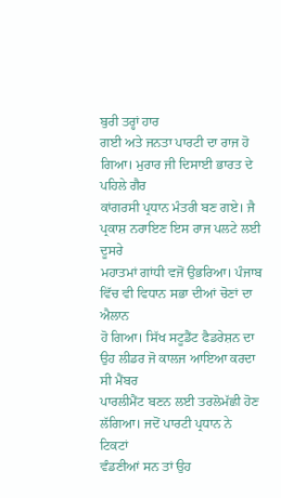ਬੁਰੀ ਤਰ੍ਹਾਂ ਹਾਰ
ਗਈ ਅਤੇ ਜਨਤਾ ਪਾਰਟੀ ਦਾ ਰਾਜ ਹੋ ਗਿਆ। ਮੁਰਾਰ ਜੀ ਦਿਸਾਈ ਭਾਰਤ ਦੇ ਪਹਿਲੇ ਗੈਰ
ਕਾਂਗਰਸੀ ਪ੍ਰਧਾਨ ਮੰਤਰੀ ਬਣ ਗਏ। ਜੈ ਪ੍ਰਕਾਸ਼ ਨਰਾਇਣ ਇਸ ਰਾਜ ਪਲਟੇ ਲਈ ਦੂਸਰੇ
ਮਹਾਤਮਾਂ ਗਾਂਧੀ ਵਜੋਂ ਉਭਰਿਆ। ਪੰਜਾਬ ਵਿੱਚ ਵੀ ਵਿਧਾਨ ਸਭਾ ਦੀਆਂ ਚੋਣਾਂ ਦਾ ਐਲਾਨ
ਹੋ ਗਿਆ। ਸਿੱਖ ਸਟੂਡੈਂਟ ਫੈਡਰੇਸ਼ਨ ਦਾ ਉਹ ਲੀਡਰ ਜੋ ਕਾਲਜ ਆਇਆ ਕਰਦਾ ਸੀ ਮੈਂਬਰ
ਪਾਰਲੀਮੈਂਟ ਬਣਨ ਲਈ ਤਰਲੋਮੱਛੀ ਹੋਣ ਲੱਗਿਆ। ਜਦੋਂ ਪਾਰਟੀ ਪ੍ਰਧਾਨ ਨੇ ਟਿਕਟਾਂ
ਵੰਡਣੀਆਂ ਸਨ ਤਾਂ ਉਹ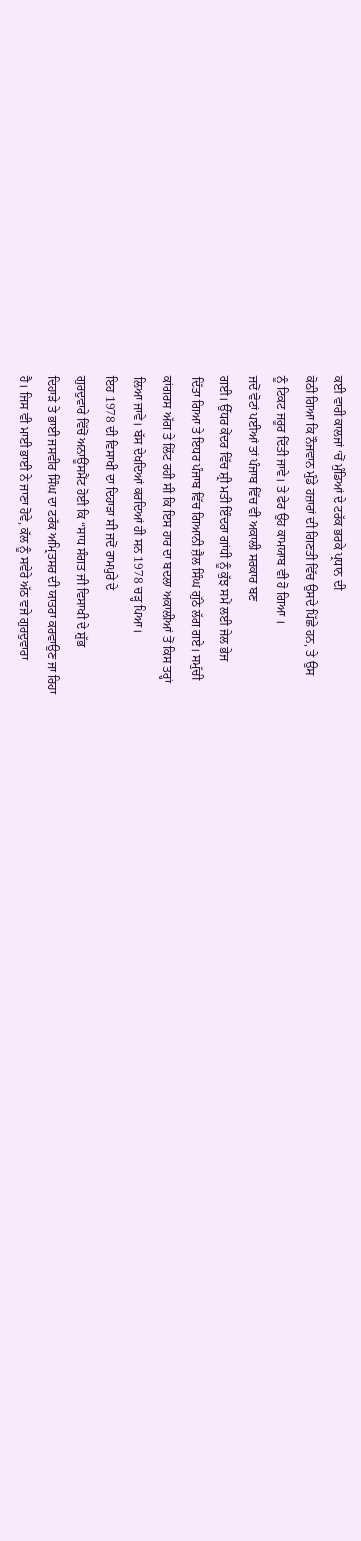ਕਈ ਵਾਰੀ ਕਾਲਜਾਂ ‘ਚੋਂ ਮੁੰਡਿਆਂ ਦੇ ਟਰੱਕ ਭਰਕੇ ਪ੍ਰਧਾਨ ਦੀ
ਕੋਠੀ ਗਿਆ ਕਿ ਨੌਜਵਾਨ ਮੁੰਡੇ ਹਜ਼ਾਰਾਂ ਦੀ ਗਿਣਤੀ ਵਿੱਚ ਉਸਦੇ ਪਿੱਛੇ ਹਨ, ਤੇ ਉਸ
ਨੂੰ ਟਿਕਟ ਜਰੂਰ ਦਿੱਤੀ ਜਾਵੇ। ਤੇ ਫੇਰ ਉਹ ਕਾਮਯਾਬ ਵੀ ਹੋ ਗਿਆ ।
ਜਦੋਂ ਵੋਟਾਂ ਪਈਆਂ ਤਾਂ ਪੰਜਾਬ ਵਿੱਚ ਵੀ ਅਕਾਲੀ ਸਰਕਾਰ ਬਣ
ਗਈ। ਉੱਧਰ ਕੇਂਦਰ ਵਿੱਚ ਸ਼੍ਰੀ ਮਤੀ ਇੰਦਰਾ ਗਾਂਧੀ ਨੂੰ ਕੁੱਝ ਸਮੇਂ ਲਈ ਜੇਲ ਭੇਜ
ਦਿੱਤਾ ਗਿਆ ਤੇ ਇਧਰ ਪੰਜਾਬ ਵਿੱਚ ਗਿਆਨੀ ਜ਼ੈਲ ਸਿੰਘ ਗੁੱਠੇ ਲੱਗ ਗਏ। ਸਮੁੱਚੀ
ਕਾਂਗਰਸ ਅੱਗ ਤੇ ਲਿੱਟ ਰਹੀ ਸੀ ਕਿ ਇਸ ਹਾਰ ਦਾ ਬਦਲਾ ਅਕਾਲੀਆਂ ਤੋਂ ਕਿਸ ਤਰ੍ਹਾਂ
ਲਿਆ ਜਾਵੇ। ਬੱਸ ਦੇਖਦਿਆਂ ਕਰਦਿਆਂ ਹੀ ਸਨ 1978 ਚੜ੍ਹ ਪਿਆ।
ਇਹ 1978 ਦੀ ਵਿਸਾਖੀ ਦਾ ਦਿਹਾੜਾ ਸੀ ਜਦੋਂ ਰਾਮਪੁਰੇ ਦੇ
ਗੁਰਦੁਵਾਰੇ ਵਿੱਚੋਂ ਅਨਾਊਂਸਮੈਂਟ ਹੋਈ ਕਿ “ਸਾਧ ਸੰਗਤ ਜੀ ਵਿਸਾਖੀ ਦੇ ਸ਼ੁੱਭ
ਦਿਹਾੜੇ ਤੇ ਭਾਈ ਜਸਵੀਰ ਸਿੰਘ ਦਾ ਟਰੱਕ ਅਮ੍ਰਿਤਸਰ ਦੀ ਯਾਤਰਾ ਕਰਵਾਉਣ ਜਾ ਰਿਹਾ
ਹੈ। ਜਿਸ ਵੀ ਮਾਈ ਭਾਈ ਨੇ ਜਾਣਾ ਹੋਵੇ, ਕੱਲ ਨੂੰ ਸਵੇਰੇ ਅੱਠ ਵਜੇ ਗੁਰਦੁਵਾਰਾ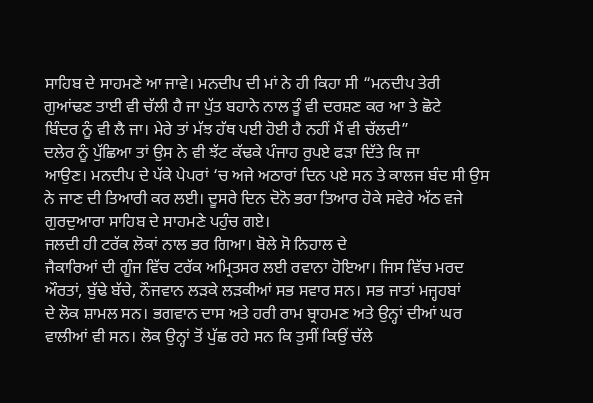ਸਾਹਿਬ ਦੇ ਸਾਹਮਣੇ ਆ ਜਾਵੇ। ਮਨਦੀਪ ਦੀ ਮਾਂ ਨੇ ਹੀ ਕਿਹਾ ਸੀ “ਮਨਦੀਪ ਤੇਰੀ
ਗੁਆਂਢਣ ਤਾਈ ਵੀ ਚੱਲੀ ਹੈ ਜਾ ਪੁੱਤ ਬਹਾਨੇ ਨਾਲ ਤੂੰ ਵੀ ਦਰਸ਼ਣ ਕਰ ਆ ਤੇ ਛੋਟੇ
ਬਿੰਦਰ ਨੂੰ ਵੀ ਲੈ ਜਾ। ਮੇਰੇ ਤਾਂ ਮੱਝ ਹੱਥ ਪਈ ਹੋਈ ਹੈ ਨਹੀਂ ਮੈਂ ਵੀ ਚੱਲਦੀ”
ਦਲੇਰ ਨੂੰ ਪੁੱਛਿਆ ਤਾਂ ਉਸ ਨੇ ਵੀ ਝੱਟ ਕੱਢਕੇ ਪੰਜਾਹ ਰੁਪਏ ਫੜਾ ਦਿੱਤੇ ਕਿ ਜਾ
ਆਉਣ। ਮਨਦੀਪ ਦੇ ਪੱਕੇ ਪੇਪਰਾਂ ‘ਚ ਅਜੇ ਅਠਾਰਾਂ ਦਿਨ ਪਏ ਸਨ ਤੇ ਕਾਲਜ ਬੰਦ ਸੀ ਉਸ
ਨੇ ਜਾਣ ਦੀ ਤਿਆਰੀ ਕਰ ਲਈ। ਦੂਸਰੇ ਦਿਨ ਦੋਨੋ ਭਰਾ ਤਿਆਰ ਹੋਕੇ ਸਵੇਰੇ ਅੱਠ ਵਜੇ
ਗੁਰਦੁਆਰਾ ਸਾਹਿਬ ਦੇ ਸਾਹਮਣੇ ਪਹੁੰਚ ਗਏ।
ਜਲਦੀ ਹੀ ਟਰੱਕ ਲੋਕਾਂ ਨਾਲ ਭਰ ਗਿਆ। ਬੋਲੇ ਸੋ ਨਿਹਾਲ ਦੇ
ਜੈਕਾਰਿਆਂ ਦੀ ਗੂੰਜ ਵਿੱਚ ਟਰੱਕ ਅਮ੍ਰਿਤਸਰ ਲਈ ਰਵਾਨਾ ਹੋਇਆ। ਜਿਸ ਵਿੱਚ ਮਰਦ
ਔਰਤਾਂ, ਬੁੱਢੇ ਬੱਚੇ, ਨੌਜਵਾਨ ਲੜਕੇ ਲੜਕੀਆਂ ਸਭ ਸਵਾਰ ਸਨ। ਸਭ ਜਾਤਾਂ ਮਜ੍ਹਹਬਾਂ
ਦੇ ਲੋਕ ਸ਼ਾਮਲ ਸਨ। ਭਗਵਾਨ ਦਾਸ ਅਤੇ ਹਰੀ ਰਾਮ ਬ੍ਰਾਹਮਣ ਅਤੇ ਉਨ੍ਹਾਂ ਦੀਆਂ ਘਰ
ਵਾਲੀਆਂ ਵੀ ਸਨ। ਲੋਕ ਉਨ੍ਹਾਂ ਤੋਂ ਪੁੱਛ ਰਹੇ ਸਨ ਕਿ ਤੁਸੀਂ ਕਿਉਂ ਚੱਲੇ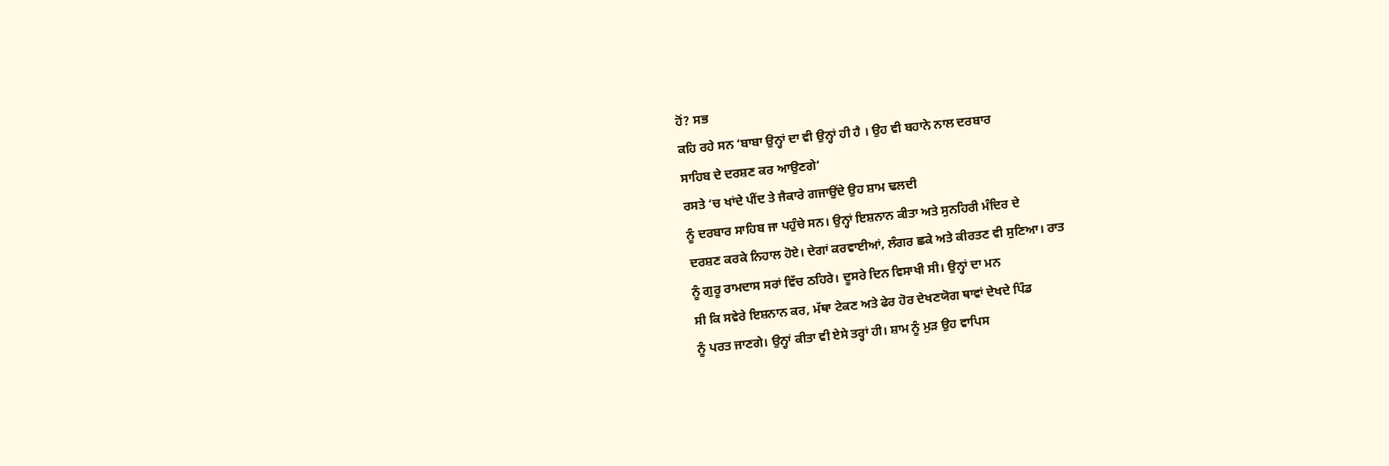ਹੋਂ? ਸਭ
ਕਹਿ ਰਹੇ ਸਨ ‘ਬਾਬਾ ਉਨ੍ਹਾਂ ਦਾ ਵੀ ਉਨ੍ਹਾਂ ਹੀ ਹੈ । ਉਹ ਵੀ ਬਹਾਨੇ ਨਾਲ ਦਰਬਾਰ
ਸਾਹਿਬ ਦੇ ਦਰਸ਼ਣ ਕਰ ਆਉਣਗੇ’
ਰਸਤੇ ‘ਚ ਖਾਂਦੇ ਪੀਂਦ ਤੇ ਜੈਕਾਰੇ ਗਜਾਉਂਦੇ ਉਹ ਸ਼ਾਮ ਢਲਦੀ
ਨੂੰ ਦਰਬਾਰ ਸਾਹਿਬ ਜਾ ਪਹੁੰਚੇ ਸਨ। ਉਨ੍ਹਾਂ ਇਸ਼ਨਾਨ ਕੀਤਾ ਅਤੇ ਸੁਨਹਿਰੀ ਮੰਦਿਰ ਦੇ
ਦਰਸ਼ਣ ਕਰਕੇ ਨਿਹਾਲ ਹੋਏ। ਦੇਗਾਂ ਕਰਵਾਈਆਂ, ਲੰਗਰ ਛਕੇ ਅਤੇ ਕੀਰਤਣ ਵੀ ਸੁਣਿਆ। ਰਾਤ
ਨੂੰ ਗੁਰੂ ਰਾਮਦਾਸ ਸਰਾਂ ਵਿੱਚ ਠਹਿਰੇ। ਦੂਸਰੇ ਦਿਨ ਵਿਸਾਖੀ ਸੀ। ਉਨ੍ਹਾਂ ਦਾ ਮਨ
ਸੀ ਕਿ ਸਵੇਰੇ ਇਸ਼ਨਾਨ ਕਰ, ਮੱਥਾ ਟੇਕਣ ਅਤੇ ਫੇਰ ਹੋਰ ਦੇਖਣਯੋਗ ਥਾਵਾਂ ਦੇਖਦੇ ਪਿੰਡ
ਨੂੰ ਪਰਤ ਜਾਣਗੇ। ਉਨ੍ਹਾਂ ਕੀਤਾ ਵੀ ਏਸੇ ਤਰ੍ਹਾਂ ਹੀ। ਸ਼ਾਮ ਨੂੰ ਮੁੜ ਉਹ ਵਾਪਿਸ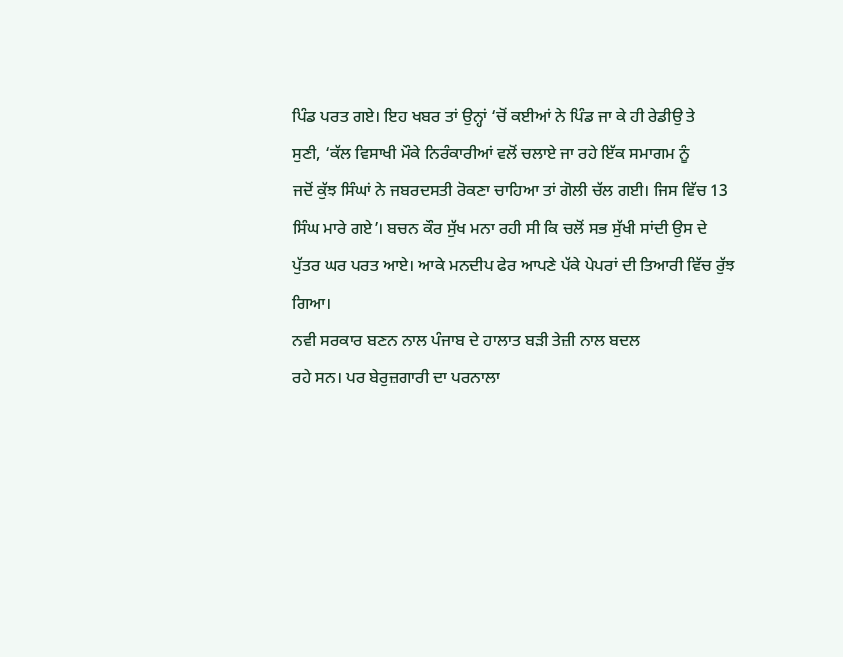ਪਿੰਡ ਪਰਤ ਗਏ। ਇਹ ਖਬਰ ਤਾਂ ਉਨ੍ਹਾਂ ‘ਚੋਂ ਕਈਆਂ ਨੇ ਪਿੰਡ ਜਾ ਕੇ ਹੀ ਰੇਡੀਉ ਤੇ
ਸੁਣੀ, ‘ਕੱਲ ਵਿਸਾਖੀ ਮੌਕੇ ਨਿਰੰਕਾਰੀਆਂ ਵਲੋਂ ਚਲਾਏ ਜਾ ਰਹੇ ਇੱਕ ਸਮਾਗਮ ਨੂੰ
ਜਦੋਂ ਕੁੱਝ ਸਿੰਘਾਂ ਨੇ ਜਬਰਦਸਤੀ ਰੋਕਣਾ ਚਾਹਿਆ ਤਾਂ ਗੋਲੀ ਚੱਲ ਗਈ। ਜਿਸ ਵਿੱਚ 13
ਸਿੰਘ ਮਾਰੇ ਗਏ’। ਬਚਨ ਕੌਰ ਸੁੱਖ ਮਨਾ ਰਹੀ ਸੀ ਕਿ ਚਲੋਂ ਸਭ ਸੁੱਖੀ ਸਾਂਦੀ ਉਸ ਦੇ
ਪੁੱਤਰ ਘਰ ਪਰਤ ਆਏ। ਆਕੇ ਮਨਦੀਪ ਫੇਰ ਆਪਣੇ ਪੱਕੇ ਪੇਪਰਾਂ ਦੀ ਤਿਆਰੀ ਵਿੱਚ ਰੁੱਝ
ਗਿਆ।
ਨਵੀ ਸਰਕਾਰ ਬਣਨ ਨਾਲ ਪੰਜਾਬ ਦੇ ਹਾਲਾਤ ਬੜੀ ਤੇਜ਼ੀ ਨਾਲ ਬਦਲ
ਰਹੇ ਸਨ। ਪਰ ਬੇਰੁਜ਼ਗਾਰੀ ਦਾ ਪਰਨਾਲਾ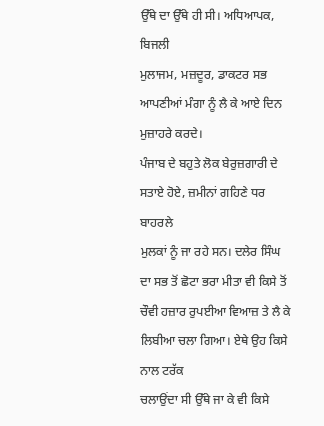ਉੱਥੇ ਦਾ ਉੱਥੇ ਹੀ ਸੀ। ਅਧਿਆਪਕ, ਬਿਜਲੀ
ਮੁਲਾਜਮ, ਮਜ਼ਦੂਰ, ਡਾਕਟਰ ਸਭ ਆਪਣੀਆਂ ਮੰਗਾ ਨੂੰ ਲੈ ਕੇ ਆਏ ਦਿਨ ਮੁਜ਼ਾਹਰੇ ਕਰਦੇ।
ਪੰਜਾਬ ਦੇ ਬਹੁਤੇ ਲੋਕ ਬੇਰੁਜ਼ਗਾਰੀ ਦੇ ਸਤਾਏ ਹੋਏ, ਜ਼ਮੀਨਾਂ ਗਹਿਣੇ ਧਰ ਬਾਹਰਲੇ
ਮੁਲਕਾਂ ਨੂੰ ਜਾ ਰਹੇ ਸਨ। ਦਲੇਰ ਸਿੰਘ ਦਾ ਸਭ ਤੋਂ ਛੋਟਾ ਭਰਾ ਮੀਤਾ ਵੀ ਕਿਸੇ ਤੋਂ
ਚੌਵੀ ਹਜ਼ਾਰ ਰੁਪਈਆ ਵਿਆਜ਼ ਤੇ ਲੈ ਕੇ ਲਿਬੀਆ ਚਲਾ ਗਿਆ। ਏਥੇ ਉਹ ਕਿਸੇ ਨਾਲ ਟਰੱਕ
ਚਲਾਉਂਦਾ ਸੀ ਉੱਥੇ ਜਾ ਕੇ ਵੀ ਕਿਸੇ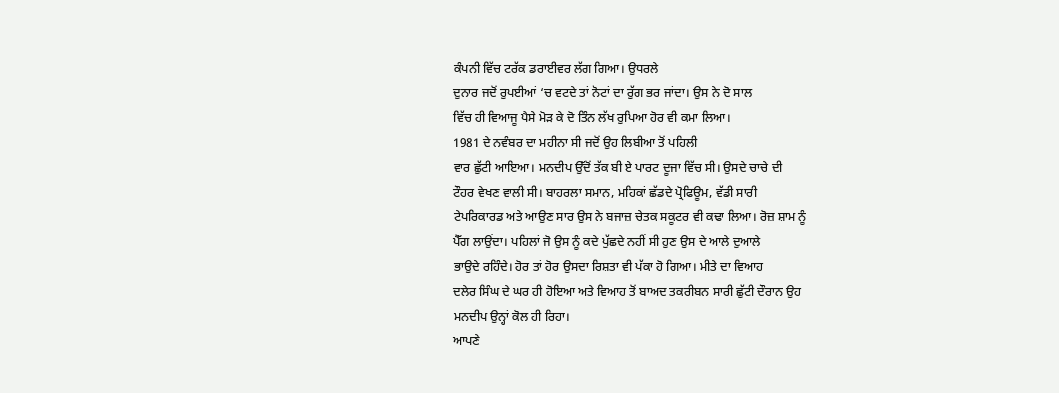ਕੰਪਨੀ ਵਿੱਚ ਟਰੱਕ ਡਰਾਈਵਰ ਲੱਗ ਗਿਆ। ਉਧਰਲੇ
ਦੁਨਾਰ ਜਦੋਂ ਰੁਪਈਆਂ ‘ਚ ਵਟਦੇ ਤਾਂ ਨੋਟਾਂ ਦਾ ਰੁੱਗ ਭਰ ਜਾਂਦਾ। ਉਸ ਨੇ ਦੋ ਸਾਲ
ਵਿੱਚ ਹੀ ਵਿਆਜੂ ਪੈਸੇ ਮੋੜ ਕੇ ਦੋ ਤਿੰਨ ਲੱਖ ਰੁਪਿਆ ਹੋਰ ਵੀ ਕਮਾ ਲਿਆ।
1981 ਦੇ ਨਵੰਬਰ ਦਾ ਮਹੀਨਾ ਸੀ ਜਦੋਂ ਉਹ ਲਿਬੀਆ ਤੋਂ ਪਹਿਲੀ
ਵਾਰ ਛੁੱਟੀ ਆਇਆ। ਮਨਦੀਪ ਉੱਦੋਂ ਤੱਕ ਬੀ ਏ ਪਾਰਟ ਦੂਜਾ ਵਿੱਚ ਸੀ। ਉਸਦੇ ਚਾਚੇ ਦੀ
ਟੌਹਰ ਵੇਖਣ ਵਾਲੀ ਸੀ। ਬਾਹਰਲਾ ਸਮਾਨ, ਮਹਿਕਾਂ ਛੱਡਦੇ ਪ੍ਰੋਫਿਊਮ, ਵੱਡੀ ਸਾਰੀ
ਟੇਪਰਿਕਾਰਡ ਅਤੇ ਆਉਣ ਸਾਰ ਉਸ ਨੇ ਬਜਾਜ਼ ਚੇਤਕ ਸਕੂਟਰ ਵੀ ਕਢਾ ਲਿਆ। ਰੋਜ਼ ਸ਼ਾਮ ਨੂੰ
ਪੈੱਗ ਲਾਉਂਦਾ। ਪਹਿਲਾਂ ਜੋ ਉਸ ਨੂੰ ਕਦੇ ਪੁੱਛਦੇ ਨਹੀਂ ਸੀ ਹੁਣ ਉਸ ਦੇ ਆਲੇ ਦੁਆਲੇ
ਭਾਉਦੇ ਰਹਿੰਦੇ। ਹੋਰ ਤਾਂ ਹੋਰ ਉਸਦਾ ਰਿਸ਼ਤਾ ਵੀ ਪੱਕਾ ਹੋ ਗਿਆ। ਮੀਤੇ ਦਾ ਵਿਆਹ
ਦਲੇਰ ਸਿੰਘ ਦੇ ਘਰ ਹੀ ਹੋਇਆ ਅਤੇ ਵਿਆਹ ਤੋਂ ਬਾਅਦ ਤਕਰੀਬਨ ਸਾਰੀ ਛੁੱਟੀ ਦੌਰਾਨ ਉਹ
ਮਨਦੀਪ ਉਨ੍ਹਾਂ ਕੋਲ ਹੀ ਰਿਹਾ।
ਆਪਣੇ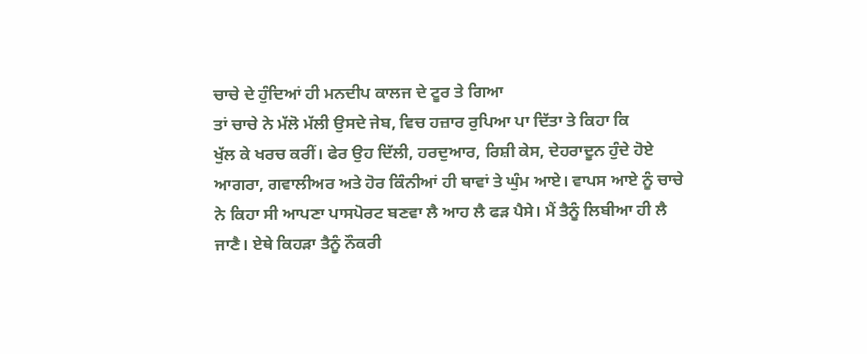ਚਾਚੇ ਦੇ ਹੁੰਦਿਆਂ ਹੀ ਮਨਦੀਪ ਕਾਲਜ ਦੇ ਟੂਰ ਤੇ ਗਿਆ
ਤਾਂ ਚਾਚੇ ਨੇ ਮੱਲੋ ਮੱਲੀ ਉਸਦੇ ਜੇਬ, ਵਿਚ ਹਜ਼ਾਰ ਰੁਪਿਆ ਪਾ ਦਿੱਤਾ ਤੇ ਕਿਹਾ ਕਿ
ਖੁੱਲ ਕੇ ਖਰਚ ਕਰੀਂ। ਫੇਰ ਉਹ ਦਿੱਲੀ, ਹਰਦੁਆਰ, ਰਿਸ਼ੀ ਕੇਸ, ਦੇਹਰਾਦੂਨ ਹੁੰਦੇ ਹੋਏ
ਆਗਰਾ, ਗਵਾਲੀਅਰ ਅਤੇ ਹੋਰ ਕਿੰਨੀਆਂ ਹੀ ਥਾਵਾਂ ਤੇ ਘੁੰਮ ਆਏ। ਵਾਪਸ ਆਏ ਨੂੰ ਚਾਚੇ
ਨੇ ਕਿਹਾ ਸੀ ਆਪਣਾ ਪਾਸਪੋਰਟ ਬਣਵਾ ਲੈ ਆਹ ਲੈ ਫੜ ਪੈਸੇ। ਮੈਂ ਤੈਨੂੰ ਲਿਬੀਆ ਹੀ ਲੈ
ਜਾਣੈ। ਏਥੇ ਕਿਹੜਾ ਤੈਨੂੰ ਨੌਕਰੀ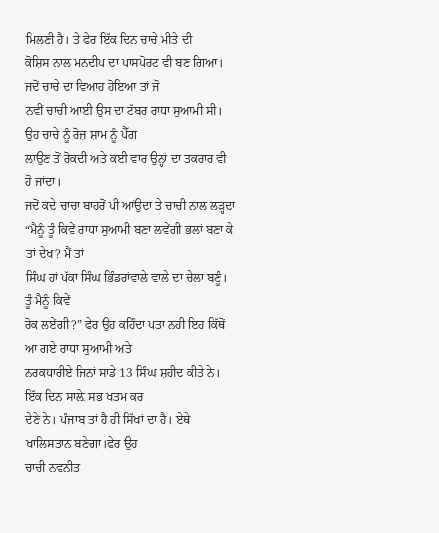ਮਿਲਣੀ ਹੈ। ਤੇ ਫੇਰ ਇੱਕ ਦਿਨ ਚਾਚੇ ਮੀਤੇ ਦੀ
ਕੋਸ਼ਿਸ ਨਾਲ ਮਨਦੀਪ ਦਾ ਪਾਸਪੋਰਟ ਵੀ ਬਣ ਗਿਆ। ਜਦੋਂ ਚਾਚੇ ਦਾ ਵਿਆਹ ਹੋਇਆ ਤਾਂ ਜੋ
ਨਵੀਂ ਚਾਚੀ ਆਈ ਉਸ ਦਾ ਟੱਬਰ ਰਾਧਾ ਸੁਆਮੀ ਸੀ। ਉਹ ਚਾਚੇ ਨੂੰ ਰੋਜ਼ ਸ਼ਾਮ ਨੂੰ ਪੈੱਗ
ਲਾਉਣ ਤੋਂ ਰੋਕਦੀ ਅਤੇ ਕਈ ਵਾਰ ਉਨ੍ਹਾਂ ਦਾ ਤਕਰਾਰ ਵੀ ਹੋ ਜਾਂਦਾ।
ਜਦੋਂ ਕਦੇ ਚਾਚਾ ਬਾਹਰੋਂ ਪੀ ਆਂਉਦਾ ਤੇ ਚਾਚੀ ਨਾਲ ਲੜ੍ਹਦਾ
“ਮੈਨੂੰ ਤੂੰ ਕਿਵੇਂ ਰਾਧਾ ਸੁਆਮੀ ਬਣਾ ਲਵੇਂਗੀ ਭਲਾਂ ਬਣਾ ਕੇ ਤਾਂ ਦੇਖ? ਮੈਂ ਤਾਂ
ਸਿੰਘ ਹਾਂ ਪੱਕਾ ਸਿੰਘ ਭਿੰਡਰਾਂਵਾਲੇ ਵਾਲੇ ਦਾ ਚੇਲਾ ਬਣੂੰ। ਤੂੰ ਮੈਨੂੰ ਕਿਵੇਂ
ਰੋਕ ਲਏਂਗੀ?” ਫੇਰ ਉਹ ਕਹਿੰਦਾ ਪਤਾ ਨਹੀ ਇਹ ਕਿੱਥੋਂ ਆ ਗਏ ਰਾਧਾ ਸੁਆਮੀ ਅਤੇ
ਨਰਕਧਾਰੀਏ ਜਿਨਾਂ ਸਾਡੇ 13 ਸਿੰਘ ਸ਼ਹੀਦ ਕੀਤੇ ਨੇ। ਇੱਕ ਦਿਨ ਸਾਲ਼ੇ ਸਭ ਖਤਮ ਕਰ
ਦੇਣੇ ਨੇ। ਪੰਜਾਬ ਤਾਂ ਹੈ ਹੀ ਸਿੱਖਾਂ ਦਾ ਹੈ। ਏਥੇ ਖਾਲਿਸਤਾਨ ਬਣੇਗਾ।ਫੇਰ ਉਹ
ਚਾਚੀ ਨਵਨੀਤ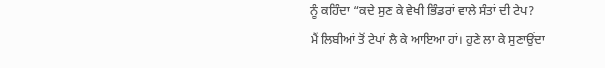ਨੂੰ ਕਹਿੰਦਾ “ਕਦੇ ਸੁਣ ਕੇ ਵੇਖੀ ਭਿੰਡਰਾਂ ਵਾਲੇ ਸੰਤਾਂ ਦੀ ਟੇਪ?
ਮੈਂ ਲਿਬੀਆਂ ਤੋਂ ਟੇਪਾਂ ਲੈ ਕੇ ਆਇਆ ਹਾਂ। ਹੁਣੇ ਲਾ ਕੇ ਸੁਣਾਉਂਦਾ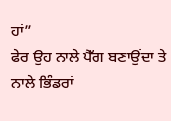ਹਾਂ”
ਫੇਰ ਉਹ ਨਾਲੇ ਪੈੱਗ ਬਣਾਉਂਦਾ ਤੇ ਨਾਲੇ ਭਿੰਡਰਾਂ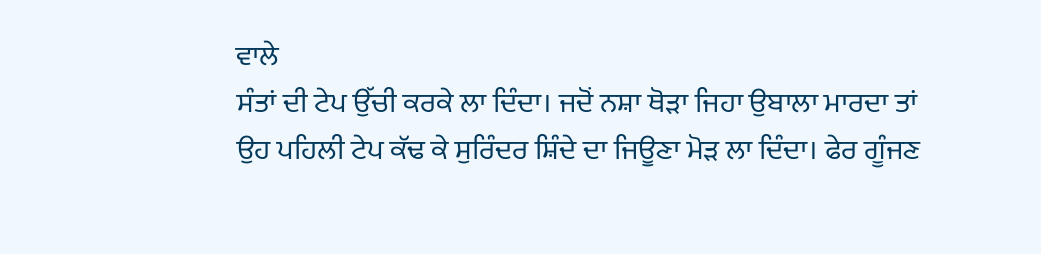ਵਾਲੇ
ਸੰਤਾਂ ਦੀ ਟੇਪ ਉੱਚੀ ਕਰਕੇ ਲਾ ਦਿੰਦਾ। ਜਦੋਂ ਨਸ਼ਾ ਥੋੜਾ ਜਿਹਾ ਉਬਾਲਾ ਮਾਰਦਾ ਤਾਂ
ਉਹ ਪਹਿਲੀ ਟੇਪ ਕੱਢ ਕੇ ਸੁਰਿੰਦਰ ਸ਼ਿੰਦੇ ਦਾ ਜਿਊਣਾ ਮੋੜ ਲਾ ਦਿੰਦਾ। ਫੇਰ ਗੂੰਜਣ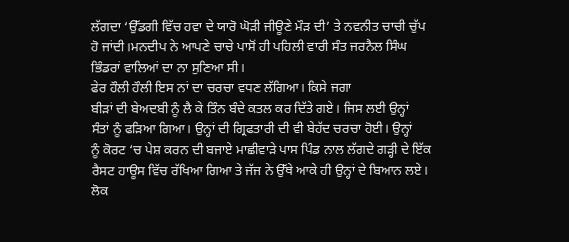ਲੱਗਦਾ ‘ਉੱਡਗੀ ਵਿੱਚ ਹਵਾ ਦੇ ਯਾਰੋ ਘੋੜੀ ਜੀਊਣੇ ਮੌੜ ਦੀ’ ਤੇ ਨਵਨੀਤ ਚਾਚੀ ਚੁੱਪ
ਹੋ ਜਾਂਦੀ।ਮਨਦੀਪ ਨੇ ਆਪਣੇ ਚਾਚੇ ਪਾਸੋਂ ਹੀ ਪਹਿਲੀ ਵਾਰੀ ਸੰਤ ਜਰਨੈਲ ਸਿੰਘ
ਭਿੰਡਰਾਂ ਵਾਲਿਆਂ ਦਾ ਨਾ ਸੁਣਿਆ ਸੀ।
ਫੇਰ ਹੌਲੀ ਹੌਲੀ ਇਸ ਨਾਂ ਦਾ ਚਰਚਾ ਵਧਣ ਲੱਗਿਆ। ਕਿਸੇ ਜਗਾ
ਬੀੜਾਂ ਦੀ ਬੇਅਦਬੀ ਨੂੰ ਲੈ ਕੇ ਤਿੰਨ ਬੰਦੇ ਕਤਲ ਕਰ ਦਿੱਤੇ ਗਏ। ਜਿਸ ਲਈ ਉਨ੍ਹਾਂ
ਸੰਤਾਂ ਨੂੰ ਫੜਿਆ ਗਿਆ। ਉਨ੍ਹਾਂ ਦੀ ਗ੍ਰਿਫਤਾਰੀ ਦੀ ਵੀ ਬੇਹੱਦ ਚਰਚਾ ਹੋਈ। ਉਨ੍ਹਾਂ
ਨੂੰ ਕੋਰਟ ‘ਚ ਪੇਸ਼ ਕਰਨ ਦੀ ਬਜਾਏ ਮਾਛੀਵਾੜੇ ਪਾਸ ਪਿੰਡ ਨਾਲ ਲੱਗਦੇ ਗੜ੍ਹੀ ਦੇ ਇੱਕ
ਰੈਸਟ ਹਾਊਸ ਵਿੱਚ ਰੱਖਿਆ ਗਿਆ ਤੇ ਜੱਜ ਨੇ ਉੱਥੇ ਆਕੇ ਹੀ ਉਨ੍ਹਾਂ ਦੇ ਬਿਆਨ ਲਏ।
ਲੋਕ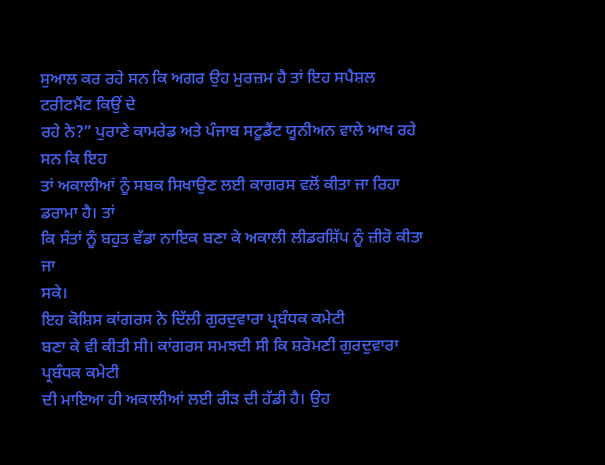ਸੁਆਲ ਕਰ ਰਹੇ ਸਨ ਕਿ ਅਗਰ ਉਹ ਮੁਰਜ਼ਮ ਹੈ ਤਾਂ ਇਹ ਸਪੈਸ਼ਲ ਟਰੀਟਮੈਂਟ ਕਿਉਂ ਦੇ
ਰਹੇ ਨੇ?” ਪੁਰਾਣੇ ਕਾਮਰੇਡ ਅਤੇ ਪੰਜਾਬ ਸਟੂਡੈਂਟ ਯੂਨੀਅਨ ਵਾਲੇ ਆਖ ਰਹੇ ਸਨ ਕਿ ਇਹ
ਤਾਂ ਅਕਾਲੀਆਂ ਨੂੰ ਸਬਕ ਸਿਖਾਉਣ ਲਈ ਕਾਗਰਸ ਵਲੋਂ ਕੀਤਾ ਜਾ ਰਿਹਾ ਡਰਾਮਾ ਹੈ। ਤਾਂ
ਕਿ ਸੰਤਾਂ ਨੂੰ ਬਹੁਤ ਵੱਡਾ ਨਾਇਕ ਬਣਾ ਕੇ ਅਕਾਲੀ ਲੀਡਰਸ਼ਿੱਪ ਨੂੰ ਜ਼ੀਰੋ ਕੀਤਾ ਜਾ
ਸਕੇ।
ਇਹ ਕੋਸ਼ਿਸ ਕਾਂਗਰਸ ਨੇ ਦਿੱਲੀ ਗੁਰਦੁਵਾਰਾ ਪ੍ਰਬੰਧਕ ਕਮੇਟੀ
ਬਣਾ ਕੇ ਵੀ ਕੀਤੀ ਸੀ। ਕਾਂਗਰਸ ਸਮਝਦੀ ਸੀ ਕਿ ਸ਼ਰੋਮਣੀ ਗੁਰਦੁਵਾਰਾ ਪ੍ਰਬੰਧਕ ਕਮੇਟੀ
ਦੀ ਮਾਇਆ ਹੀ ਅਕਾਲੀਆਂ ਲਈ ਰੀੜ ਦੀ ਹੱਡੀ ਹੈ। ਉਹ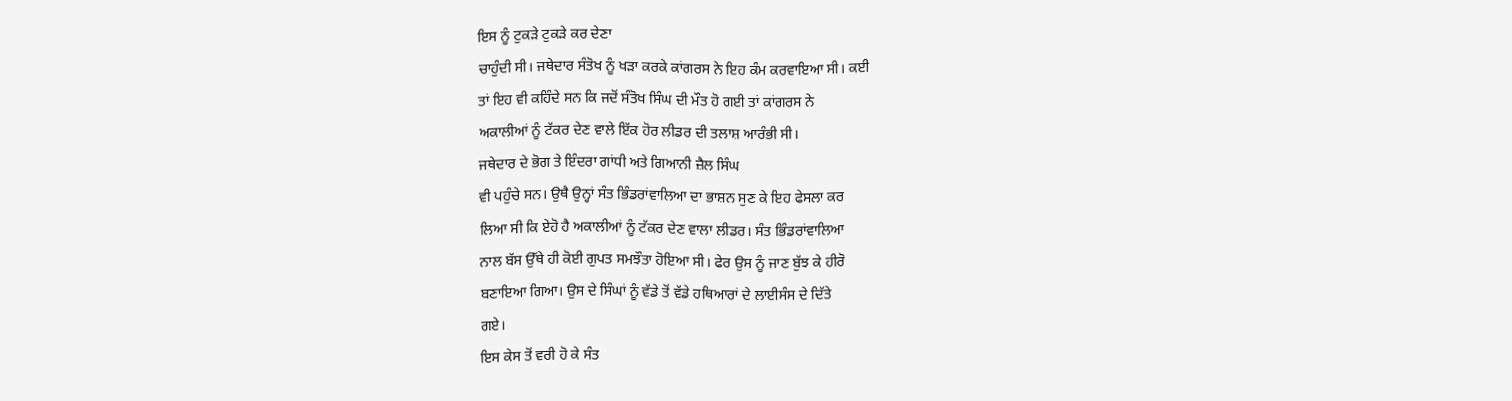ਇਸ ਨੂੰ ਟੁਕੜੇ ਟੁਕੜੇ ਕਰ ਦੇਣਾ
ਚਾਹੁੰਦੀ ਸੀ। ਜਥੇਦਾਰ ਸੰਤੋਖ ਨੂੰ ਖੜਾ ਕਰਕੇ ਕਾਂਗਰਸ ਨੇ ਇਹ ਕੰਮ ਕਰਵਾਇਆ ਸੀ। ਕਈ
ਤਾਂ ਇਹ ਵੀ ਕਹਿੰਦੇ ਸਨ ਕਿ ਜਦੋਂ ਸੰਤੋਖ ਸਿੰਘ ਦੀ ਮੌਤ ਹੋ ਗਈ ਤਾਂ ਕਾਂਗਰਸ ਨੇ
ਅਕਾਲੀਆਂ ਨੂੰ ਟੱਕਰ ਦੇਣ ਵਾਲੇ ਇੱਕ ਹੋਰ ਲੀਡਰ ਦੀ ਤਲਾਸ਼ ਆਰੰਭੀ ਸੀ।
ਜਥੇਦਾਰ ਦੇ ਭੋਗ ਤੇ ਇੰਦਰਾ ਗਾਂਧੀ ਅਤੇ ਗਿਆਨੀ ਜ਼ੈਲ ਸਿੰਘ
ਵੀ ਪਹੁੰਚੇ ਸਨ। ਉਥੈ ਉਨ੍ਹਾਂ ਸੰਤ ਭਿੰਡਰਾਂਵਾਲਿਆ ਦਾ ਭਾਸ਼ਨ ਸੁਣ ਕੇ ਇਹ ਫੇਸਲਾ ਕਰ
ਲਿਆ ਸੀ ਕਿ ਏਹੋ ਹੈ ਅਕਾਲੀਆਂ ਨੂੰ ਟੱਕਰ ਦੇਣ ਵਾਲਾ ਲੀਡਰ। ਸੰਤ ਭਿੰਡਰਾਂਵਾਲਿਆ
ਨਾਲ ਬੱਸ ਉੱਥੇ ਹੀ ਕੋਈ ਗੁਪਤ ਸਮਝੌਤਾ ਹੋਇਆ ਸੀ। ਫੇਰ ਉਸ ਨੂੰ ਜਾਣ ਬੁੱਝ ਕੇ ਹੀਰੋ
ਬਣਾਇਆ ਗਿਆ। ਉਸ ਦੇ ਸਿੰਘਾਂ ਨੂੰ ਵੱਡੇ ਤੋਂ ਵੱਡੇ ਹਥਿਆਰਾਂ ਦੇ ਲਾਈਸੰਸ ਦੇ ਦਿੱਤੇ
ਗਏ।
ਇਸ ਕੇਸ ਤੋਂ ਵਰੀ ਹੋ ਕੇ ਸੰਤ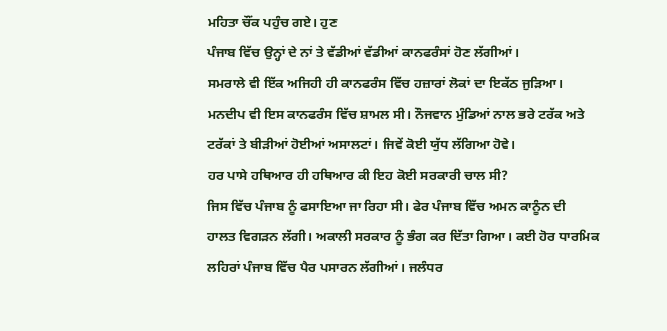ਮਹਿਤਾ ਚੌਂਕ ਪਹੁੰਚ ਗਏ। ਹੁਣ
ਪੰਜਾਬ ਵਿੱਚ ਉਨ੍ਹਾਂ ਦੇ ਨਾਂ ਤੇ ਵੱਡੀਆਂ ਵੱਡੀਆਂ ਕਾਨਫਰੰਸਾਂ ਹੋਣ ਲੱਗੀਆਂ।
ਸਮਰਾਲੇ ਵੀ ਇੱਕ ਅਜਿਹੀ ਹੀ ਕਾਨਫਰੰਸ ਵਿੱਚ ਹਜ਼ਾਰਾਂ ਲੋਕਾਂ ਦਾ ਇਕੱਠ ਜੁੜਿਆ।
ਮਨਦੀਪ ਵੀ ਇਸ ਕਾਨਫਰੰਸ ਵਿੱਚ ਸ਼ਾਮਲ ਸੀ। ਨੌਜਵਾਨ ਮੁੰਡਿਆਂ ਨਾਲ ਭਰੇ ਟਰੱਕ ਅਤੇ
ਟਰੱਕਾਂ ਤੇ ਬੀੜੀਆਂ ਹੋਈਆਂ ਅਸਾਲਟਾਂ। ਜਿਵੇਂ ਕੋਈ ਯੁੱਧ ਲੱਗਿਆ ਹੋਵੇ।
ਹਰ ਪਾਸੇ ਹਥਿਆਰ ਹੀ ਹਥਿਆਰ ਕੀ ਇਹ ਕੋਈ ਸਰਕਾਰੀ ਚਾਲ ਸੀ?
ਜਿਸ ਵਿੱਚ ਪੰਜਾਬ ਨੂੰ ਫਸਾਇਆ ਜਾ ਰਿਹਾ ਸੀ। ਫੇਰ ਪੰਜਾਬ ਵਿੱਚ ਅਮਨ ਕਾਨੂੰਨ ਦੀ
ਹਾਲਤ ਵਿਗੜਨ ਲੱਗੀ। ਅਕਾਲੀ ਸਰਕਾਰ ਨੂੰ ਭੰਗ ਕਰ ਦਿੱਤਾ ਗਿਆ। ਕਈ ਹੋਰ ਧਾਰਮਿਕ
ਲਹਿਰਾਂ ਪੰਜਾਬ ਵਿੱਚ ਪੈਰ ਪਸਾਰਨ ਲੱਗੀਆਂ। ਜਲੰਧਰ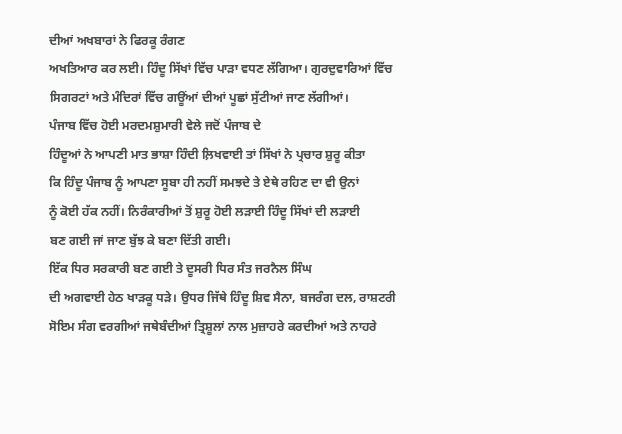ਦੀਆਂ ਅਖਬਾਰਾਂ ਨੇ ਫਿਰਕੂ ਰੰਗਣ
ਅਖਤਿਆਰ ਕਰ ਲਈ। ਹਿੰਦੂ ਸਿੱਖਾਂ ਵਿੱਚ ਪਾੜਾ ਵਧਣ ਲੱਗਿਆ। ਗੁਰਦੁਵਾਰਿਆਂ ਵਿੱਚ
ਸਿਗਰਟਾਂ ਅਤੇ ਮੰਦਿਰਾਂ ਵਿੱਚ ਗਊਂਆਂ ਦੀਆਂ ਪੂਛਾਂ ਸੁੱਟੀਆਂ ਜਾਣ ਲੱਗੀਆਂ।
ਪੰਜਾਬ ਵਿੱਚ ਹੋਈ ਮਰਦਮਸ਼ੁਮਾਰੀ ਵੇਲੇ ਜਦੋਂ ਪੰਜਾਬ ਦੇ
ਹਿੰਦੂਆਂ ਨੇ ਆਪਣੀ ਮਾਤ ਭਾਸ਼ਾ ਹਿੰਦੀ ਲ਼ਿਖਵਾਈ ਤਾਂ ਸਿੱਖਾਂ ਨੇ ਪ੍ਰਚਾਰ ਸ਼ੁਰੂ ਕੀਤਾ
ਕਿ ਹਿੰਦੂ ਪੰਜਾਬ ਨੂੰ ਆਪਣਾ ਸੂਬਾ ਹੀ ਨਹੀਂ ਸਮਝਦੇ ਤੇ ਏਥੇ ਰਹਿਣ ਦਾ ਵੀ ਉਨਾਂ
ਨੂੰ ਕੋਈ ਹੱਕ ਨਹੀਂ। ਨਿਰੰਕਾਰੀਆਂ ਤੋਂ ਸ਼ੁਰੂ ਹੋਈ ਲੜਾਈ ਹਿੰਦੂ ਸਿੱਖਾਂ ਦੀ ਲੜਾਈ
ਬਣ ਗਈ ਜਾਂ ਜਾਣ ਬੁੱਝ ਕੇ ਬਣਾ ਦਿੱਤੀ ਗਈ।
ਇੱਕ ਧਿਰ ਸਰਕਾਰੀ ਬਣ ਗਈ ਤੇ ਦੂਸਰੀ ਧਿਰ ਸੰਤ ਜਰਨੈਲ ਸਿੰਘ
ਦੀ ਅਗਵਾਈ ਹੇਠ ਖਾੜਕੂ ਧੜੇ। ਉਧਰ ਜਿੱਥੇ ਹਿੰਦੂ ਸ਼ਿਵ ਸੈਨਾ, ਬਜਰੰਗ ਦਲ, ਰਾਸ਼ਟਰੀ
ਸੋਇਮ ਸੰਗ ਵਰਗੀਆਂ ਜਥੇਬੰਦੀਆਂ ਤ੍ਰਿਸ਼ੂਲਾਂ ਨਾਲ ਮੁਜ਼ਾਹਰੇ ਕਰਦੀਆਂ ਅਤੇ ਨਾਹਰੇ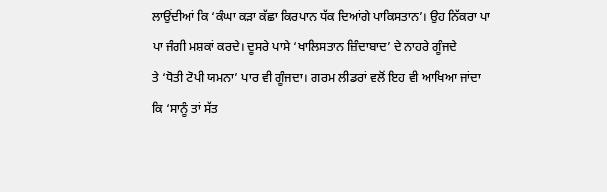ਲਾਉਂਦੀਆਂ ਕਿ ‘ਕੰਘਾ ਕੜਾ ਕੱਛਾ ਕਿਰਪਾਨ ਧੱਕ ਦਿਆਂਗੇ ਪਾਕਿਸਤਾਨ’। ਉਹ ਨਿੱਕਰਾ ਪਾ
ਪਾ ਜੰਗੀ ਮਸ਼ਕਾਂ ਕਰਦੇ। ਦੂਸਰੇ ਪਾਸੇ ‘ਖਾਲਿਸਤਾਨ ਜ਼ਿੰਦਾਬਾਦ’ ਦੇ ਨਾਹਰੇ ਗੂੰਜਦੇ
ਤੇ ‘ਧੋਤੀ ਟੋਪੀ ਯਮਨਾ’ ਪਾਰ ਵੀ ਗੂੰਜਦਾ। ਗਰਮ ਲੀਡਰਾਂ ਵਲੋਂ ਇਹ ਵੀ ਆਖਿਆ ਜਾਂਦਾ
ਕਿ ‘ਸਾਨੂੰ ਤਾਂ ਸੱਤ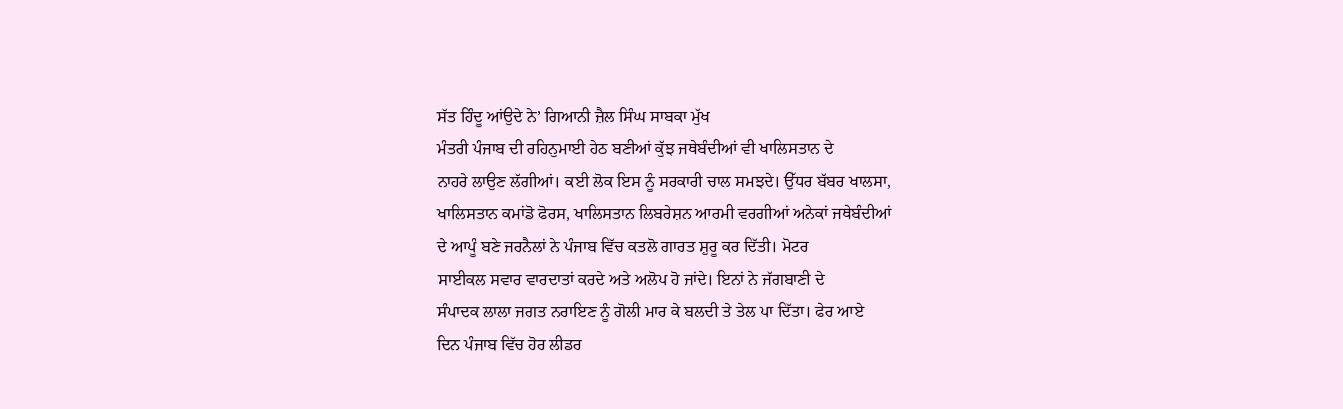ਸੱਤ ਹਿੰਦੂ ਆਂਉਦੇ ਨੇ’ ਗਿਆਨੀ ਜ਼ੈਲ ਸਿੰਘ ਸਾਬਕਾ ਮੁੱਖ
ਮੰਤਰੀ ਪੰਜਾਬ ਦੀ ਰਹਿਨੁਮਾਈ ਹੇਠ ਬਣੀਆਂ ਕੁੱਝ ਜਥੇਬੰਦੀਆਂ ਵੀ ਖਾਲਿਸਤਾਨ ਦੇ
ਨਾਹਰੇ ਲਾਉਣ ਲੱਗੀਆਂ। ਕਈ ਲੋਕ ਇਸ ਨੂੰ ਸਰਕਾਰੀ ਚਾਲ ਸਮਝਦੇ। ਉੱਧਰ ਬੱਬਰ ਖਾਲਸਾ,
ਖਾਲਿਸਤਾਨ ਕਮਾਂਡੋ ਫੋਰਸ, ਖਾਲਿਸਤਾਨ ਲਿਬਰੇਸ਼ਨ ਆਰਮੀ ਵਰਗੀਆਂ ਅਨੇਕਾਂ ਜਥੇਬੰਦੀਆਂ
ਦੇ ਆਪੂੰ ਬਣੇ ਜਰਨੈਲਾਂ ਨੇ ਪੰਜਾਬ ਵਿੱਚ ਕਤਲੋ ਗਾਰਤ ਸ਼ੁਰੂ ਕਰ ਦਿੱਤੀ। ਮੋਟਰ
ਸਾਈਕਲ ਸਵਾਰ ਵਾਰਦਾਤਾਂ ਕਰਦੇ ਅਤੇ ਅਲੋਪ ਹੋ ਜਾਂਦੇ। ਇਨਾਂ ਨੇ ਜੱਗਬਾਣੀ ਦੇ
ਸੰਪਾਦਕ ਲਾਲਾ ਜਗਤ ਨਰਾਇਣ ਨੂੰ ਗੋਲੀ ਮਾਰ ਕੇ ਬਲਦੀ ਤੇ ਤੇਲ ਪਾ ਦਿੱਤਾ। ਫੇਰ ਆਏ
ਦਿਨ ਪੰਜਾਬ ਵਿੱਚ ਹੋਰ ਲੀਡਰ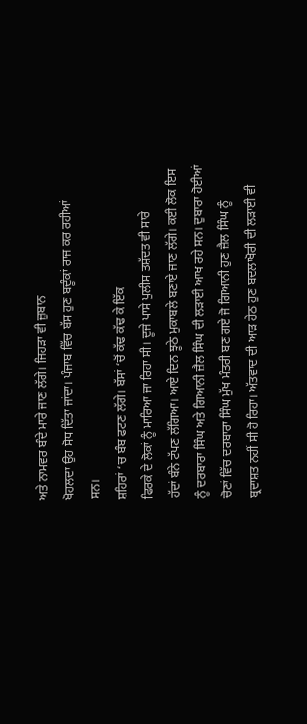ਅਤੇ ਨਾਮਵਰ ਬੰਦੇ ਮਾਰੇ ਜਾਣ ਲੱਗੇ। ਜਿਹੜਾ ਵੀ ਜ਼ੁਬਾਨ
ਖੋਹਲਦਾ ਉਹ ਸੋਧ ਦਿੱਤਾ ਜਾਂਦਾ। ਪੰਜਾਬ ਵਿੱਚ ਬੱਸ ਹੁਣ ਬਦੂੰਕਾਂ ਰਾਜ ਕਰ ਰਹੀਆਂ
ਸਨ।
ਸ਼ਹਿਰਾਂ ‘ਚ ਬੰਬ ਫਟਣ ਲੱਗੇ। ਬੱਸਾਂ ‘ਚੋਂ ਕੱਢ ਕੱਢ ਕੇ ਇੱਕ
ਫਿਰਕੇ ਦੇ ਲੋਕਾਂ ਨੂੰ ਮਾਰਿਆ ਜਾ ਰਿਹਾ ਸੀ। ਦੂਜੇ ਪਾਸੇ ਪੁਲੀਸ ਤਸ਼ੱਦਤ ਵੀ ਸਾਰੇ
ਹੱਦਾਂ ਬੰਨੇ ਟੱਪਣ ਲੱਗਿਆ। ਆਏ ਦਿਨ ਝੂਠੇ ਮੁਕਾਬਲੇ ਬਣਾਏ ਜਾਣ ਲੱਗੇ। ਕਈ ਲੋਕ ਇਸ
ਨੂੰ ਦਰਬਾਰਾ ਸਿੰਘ ਅਤੇ ਗਿਆਨੀ ਜ਼ੈਲ ਸਿੰਘ ਦੀ ਲੜਾਈ ਆਖ ਰਹੇ ਸਨ। ਦੁਬਾਰਾ ਹੋਈਆਂ
ਚੋਣਾਂ ਵਿੱਚ ਦਰਬਾਰਾ ਸਿੰਘ ਮੁੱਖ ਮੰਤਰੀ ਬਣ ਗਏ ਜੋ ਗਿਆਨੀ ਹੁਣ ਜ਼ੈਲ ਸਿੰਘ ਨੂੰ
ਬ੍ਰਦਾਸ਼ਤ ਨਹੀਂ ਸੀ ਹੋ ਰਿਹਾ। ਅੱਤਵਾਦ ਦੀ ਆੜ ਹੇਠ ਹੁਣ ਬਦਲਾਖੋਰੀ ਦੀ ਲੜਾਈ ਵੀ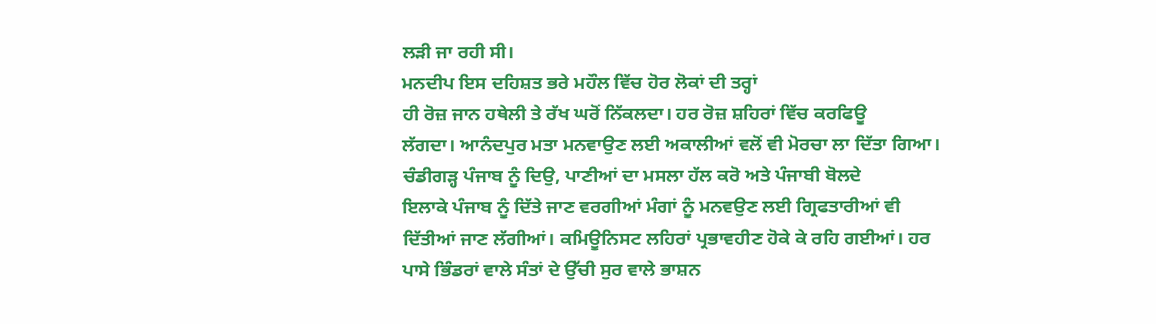ਲੜੀ ਜਾ ਰਹੀ ਸੀ।
ਮਨਦੀਪ ਇਸ ਦਹਿਸ਼ਤ ਭਰੇ ਮਹੌਲ ਵਿੱਚ ਹੋਰ ਲੋਕਾਂ ਦੀ ਤਰ੍ਹਾਂ
ਹੀ ਰੋਜ਼ ਜਾਨ ਹਥੇਲੀ ਤੇ ਰੱਖ ਘਰੋਂ ਨਿੱਕਲਦਾ। ਹਰ ਰੋਜ਼ ਸ਼ਹਿਰਾਂ ਵਿੱਚ ਕਰਫਿਊ
ਲੱਗਦਾ। ਆਨੰਦਪੁਰ ਮਤਾ ਮਨਵਾਉਣ ਲਈ ਅਕਾਲੀਆਂ ਵਲੋਂ ਵੀ ਮੋਰਚਾ ਲਾ ਦਿੱਤਾ ਗਿਆ।
ਚੰਡੀਗੜ੍ਹ ਪੰਜਾਬ ਨੂੰ ਦਿਉ, ਪਾਣੀਆਂ ਦਾ ਮਸਲਾ ਹੱਲ ਕਰੋ ਅਤੇ ਪੰਜਾਬੀ ਬੋਲਦੇ
ਇਲਾਕੇ ਪੰਜਾਬ ਨੂੰ ਦਿੱਤੇ ਜਾਣ ਵਰਗੀਆਂ ਮੰਗਾਂ ਨੂੰ ਮਨਵਉਣ ਲਈ ਗ੍ਰਿਫਤਾਰੀਆਂ ਵੀ
ਦਿੱਤੀਆਂ ਜਾਣ ਲੱਗੀਆਂ। ਕਮਿਊਨਿਸਟ ਲਹਿਰਾਂ ਪ੍ਰਭਾਵਹੀਣ ਹੋਕੇ ਕੇ ਰਹਿ ਗਈਆਂ। ਹਰ
ਪਾਸੇ ਭਿੰਡਰਾਂ ਵਾਲੇ ਸੰਤਾਂ ਦੇ ਉੱਚੀ ਸੁਰ ਵਾਲੇ ਭਾਸ਼ਨ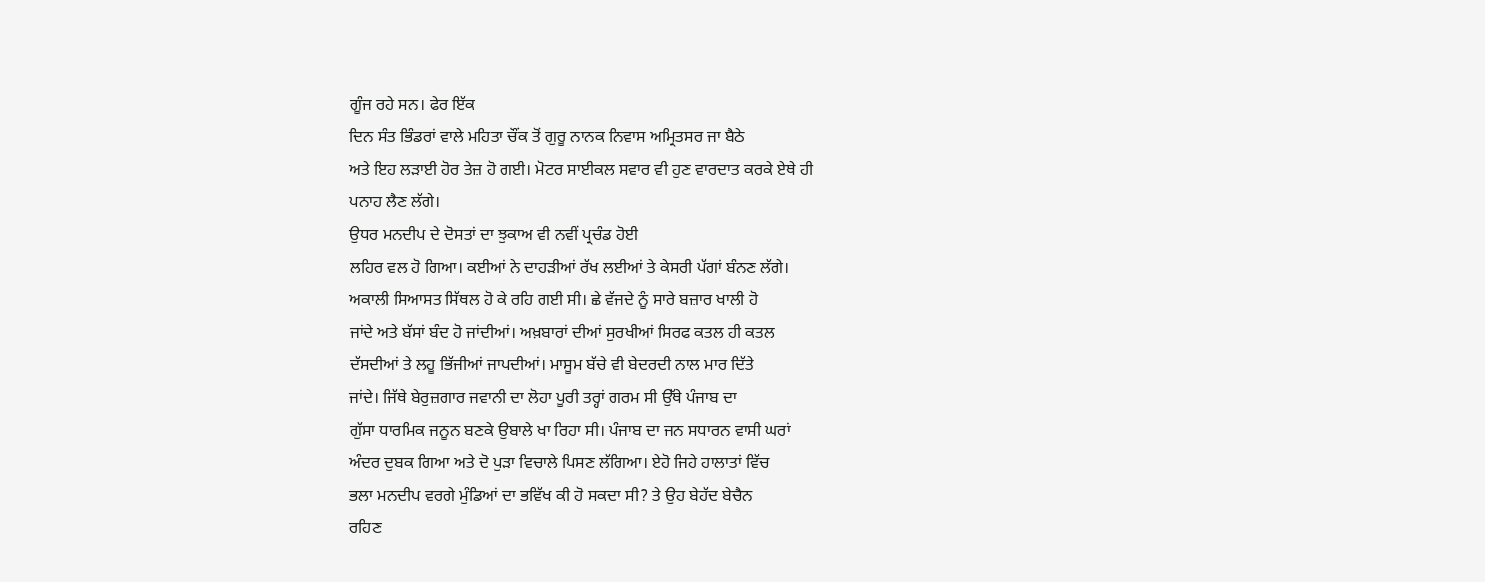ਗੂੰਜ ਰਹੇ ਸਨ। ਫੇਰ ਇੱਕ
ਦਿਨ ਸੰਤ ਭਿੰਡਰਾਂ ਵਾਲੇ ਮਹਿਤਾ ਚੌਂਕ ਤੋਂ ਗੁਰੂ ਨਾਨਕ ਨਿਵਾਸ ਅਮ੍ਰਿਤਸਰ ਜਾ ਬੈਠੇ
ਅਤੇ ਇਹ ਲੜਾਈ ਹੋਰ ਤੇਜ਼ ਹੋ ਗਈ। ਮੋਟਰ ਸਾਈਕਲ ਸਵਾਰ ਵੀ ਹੁਣ ਵਾਰਦਾਤ ਕਰਕੇ ਏਥੇ ਹੀ
ਪਨਾਹ ਲੈਣ ਲੱਗੇ।
ਉਧਰ ਮਨਦੀਪ ਦੇ ਦੋਸਤਾਂ ਦਾ ਝੁਕਾਅ ਵੀ ਨਵੀਂ ਪ੍ਰਚੰਡ ਹੋਈ
ਲਹਿਰ ਵਲ ਹੋ ਗਿਆ। ਕਈਆਂ ਨੇ ਦਾਹੜੀਆਂ ਰੱਖ ਲਈਆਂ ਤੇ ਕੇਸਰੀ ਪੱਗਾਂ ਬੰਨਣ ਲੱਗੇ।
ਅਕਾਲੀ ਸਿਆਸਤ ਸਿੱਥਲ ਹੋ ਕੇ ਰਹਿ ਗਈ ਸੀ। ਛੇ ਵੱਜਦੇ ਨੂੰ ਸਾਰੇ ਬਜ਼ਾਰ ਖਾਲੀ ਹੋ
ਜਾਂਦੇ ਅਤੇ ਬੱਸਾਂ ਬੰਦ ਹੋ ਜਾਂਦੀਆਂ। ਅਖ਼ਬਾਰਾਂ ਦੀਆਂ ਸੁਰਖੀਆਂ ਸਿਰਫ ਕਤਲ ਹੀ ਕਤਲ
ਦੱਸਦੀਆਂ ਤੇ ਲਹੂ ਭਿੱਜੀਆਂ ਜਾਪਦੀਆਂ। ਮਾਸੂਮ ਬੱਚੇ ਵੀ ਬੇਦਰਦੀ ਨਾਲ ਮਾਰ ਦਿੱਤੇ
ਜਾਂਦੇ। ਜਿੱਥੇ ਬੇਰੁਜ਼ਗਾਰ ਜਵਾਨੀ ਦਾ ਲੋਹਾ ਪੂਰੀ ਤਰ੍ਹਾਂ ਗਰਮ ਸੀ ਉੱਥੇ ਪੰਜਾਬ ਦਾ
ਗੁੱਸਾ ਧਾਰਮਿਕ ਜਨੂਨ ਬਣਕੇ ਉਬਾਲੇ ਖਾ ਰਿਹਾ ਸੀ। ਪੰਜਾਬ ਦਾ ਜਨ ਸਧਾਰਨ ਵਾਸੀ ਘਰਾਂ
ਅੰਦਰ ਦੁਬਕ ਗਿਆ ਅਤੇ ਦੋ ਪੁੜਾ ਵਿਚਾਲੇ ਪਿਸਣ ਲੱਗਿਆ। ਏਹੋ ਜਿਹੇ ਹਾਲਾਤਾਂ ਵਿੱਚ
ਭਲਾ ਮਨਦੀਪ ਵਰਗੇ ਮੁੰਡਿਆਂ ਦਾ ਭਵਿੱਖ ਕੀ ਹੋ ਸਕਦਾ ਸੀ? ਤੇ ਉਹ ਬੇਹੱਦ ਬੇਚੈਨ
ਰਹਿਣ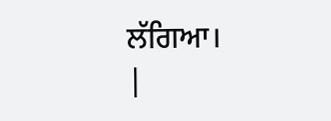ਲੱਗਿਆ।
|